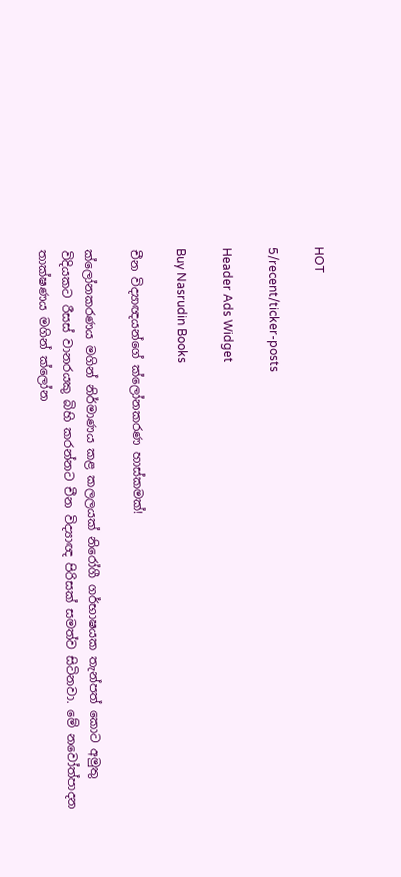HOT

5/recent/ticker-posts

Header Ads Widget

Buy Nasrudin Books

චීන විද්‍යාඥයන්ගේ ක්ලෝනකරණ හාස්කමක්!

ක්ලෝනකරණය මගින් නිර්මාණය කළ කලලයක් නිරෝගී ගර්භාෂයක තැන්පත් කොට අමුතු විදියකට රීසස් වානරයකු බිහි කරන්නට චීන විද්‍යාඥ පිරිසක් සමත්ව සිටිනවා. මේ නවෝත්පාදන තාක්ෂණය මගින් ක්ලෝන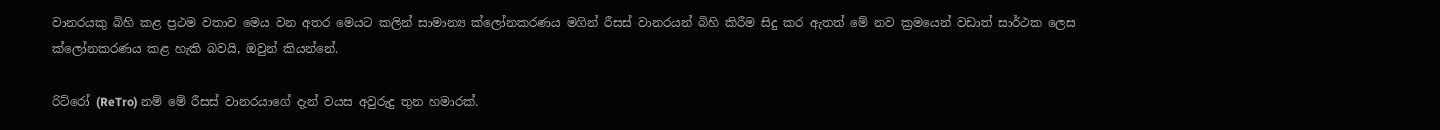වානරයකු බිහි කළ ප්‍රථම වතාව මෙය වන අතර මෙයට කලින් සාමාන්‍ය ක්ලෝනකරණය මගින් රීසස් වානරයන් බිහි කිරීම සිදු කර ඇතත් මේ නව ක්‍රමයෙන් වඩාත් සාර්ථක ලෙස ක්ලෝනකරණය කළ හැකි බවයි, ඔවුන් කියන්නේ.

රිට්රෝ (ReTro) නම් මේ රීසස් වානරයාගේ දැන් වයස අවුරුදු තුන හමාරක්.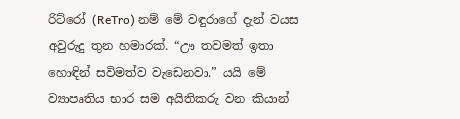රිට්රෝ (ReTro) නම් මේ වඳුරාගේ දැන් වයස අවුරුදු තුන හමාරක්. “ඌ තවමත් ඉතා හොඳින් සවිමත්ව වැඩෙනවා.” යයි මේ ව්‍යාපෘතිය භාර සම අයිතිකරු වන කියාන්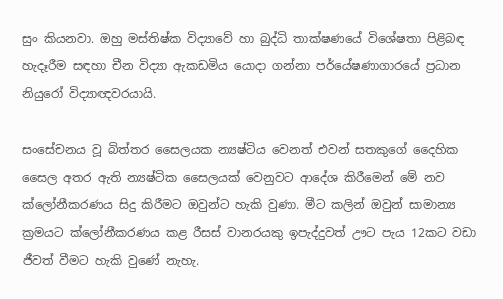සුං කියනවා. ඔහු මස්තිෂ්ක විද්‍යාවේ හා බුද්ධි තාක්ෂණයේ විශේෂතා පිළිබඳ හැදෑරීම සඳහා චීන විද්‍යා ඇකඩමිය යොදා ගන්නා පර්යේෂණාගාරයේ ප්‍රධාන නියුරෝ විද්‍යාඥවරයායි.

සංසේචනය වූ බිත්තර සෛලයක න්‍යෂ්ටිය වෙනත් එවන් සතකුගේ දෛහික සෛල අතර ඇති න්‍යෂ්ටික සෛලයක් වෙනුවට ආදේශ කිරීමෙන් මේ නව ක්ලෝනීකරණය සිදු කිරීමට ඔවුන්ට හැකි වුණා. මීට කලින් ඔවුන් සාමාන්‍ය ක්‍රමයට ක්ලෝනීකරණය කළ රීසස් වානරයකු ඉපැද්දුවත් ඌට පැය 12කට වඩා ජීවත් වීමට හැකි වුණේ නැහැ.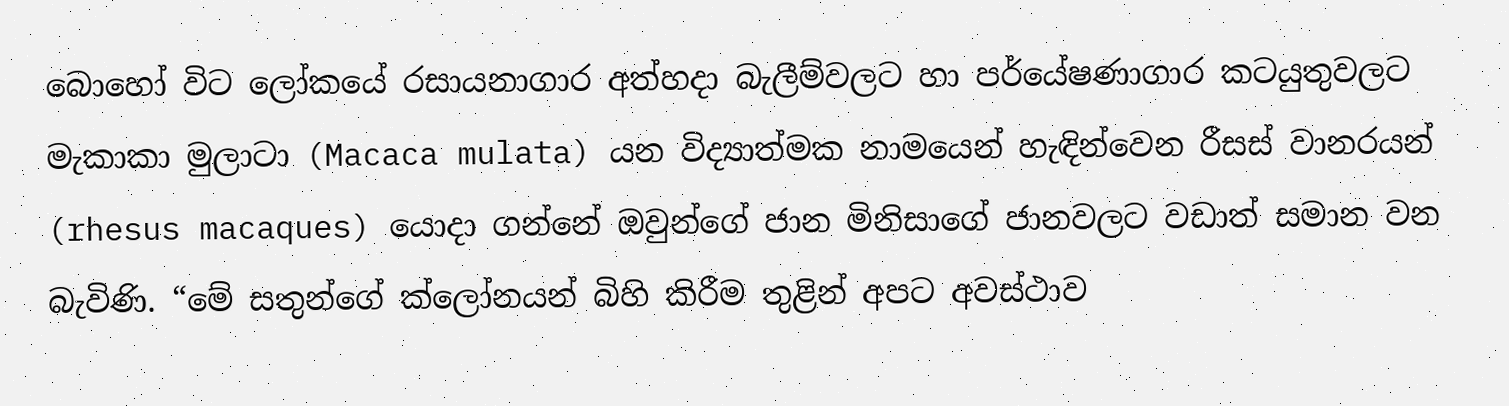බොහෝ විට ලෝකයේ රසායනාගාර අත්හදා බැලීම්වලට හා පර්යේෂණාගාර කටයුතුවලට මැකාකා මුලාටා (Macaca mulata) යන විද්‍යාත්මක නාමයෙන් හැඳින්වෙන රීසස් වානරයන් (rhesus macaques) යොදා ගන්නේ ඔවුන්ගේ ජාන මිනිසාගේ ජානවලට වඩාත් සමාන වන බැවිණි. “මේ සතුන්ගේ ක්ලෝනයන් බිහි කිරීම තුළින් අපට අවස්ථාව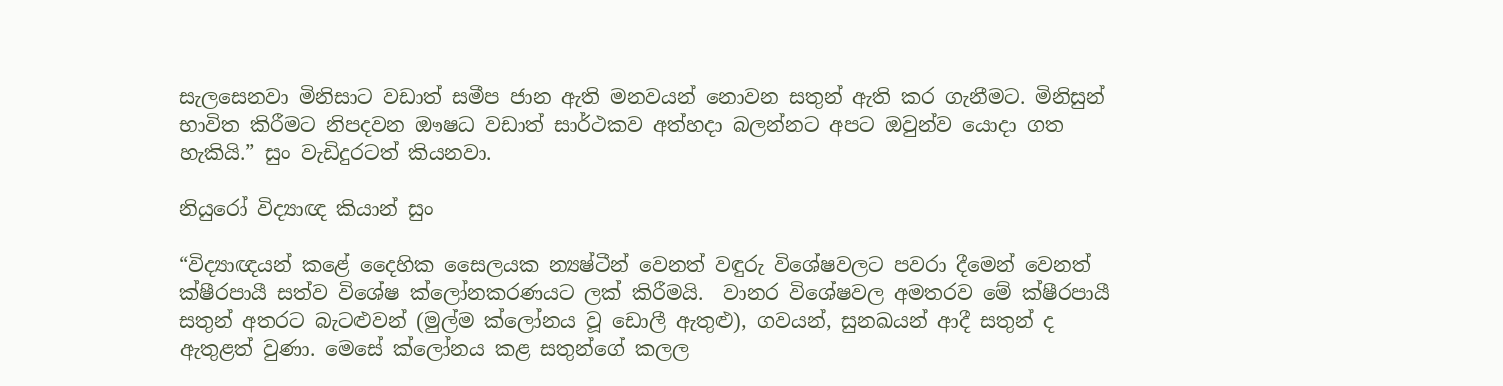සැලසෙනවා මිනිසාට වඩාත් සමීප ජාන ඇති මනවයන් නොවන සතුන් ඇති කර ගැනීමට. මිනිසුන් භාවිත කිරීමට නිපදවන ඖෂධ වඩාත් සාර්ථකව අත්හදා බලන්නට අපට ඔවුන්ව යොදා ගත හැකියි.” සුං වැඩිදුරටත් කියනවා.

නියුරෝ විද්‍යාඥ කියාන් සුං

“විද්‍යාඥයන් කළේ දෛහික සෛලයක න්‍යෂ්ටීන් වෙනත් වඳුරු විශේෂවලට පවරා දීමෙන් වෙනත් ක්ෂීරපායී සත්ව විශේෂ ‍ක්ලෝනකරණයට ලක් කිරීමයි.  වානර විශේෂවල අමතරව මේ ක්ෂීරපායී සතුන් අතරට බැටළුවන් (මුල්ම ක්ලෝනය වූ ඩොලී ඇතුළු), ගවයන්, සුනඛයන් ආදී සතුන් ද ඇතුළත් වුණා. මෙසේ ක්ලෝනය කළ සතුන්ගේ කලල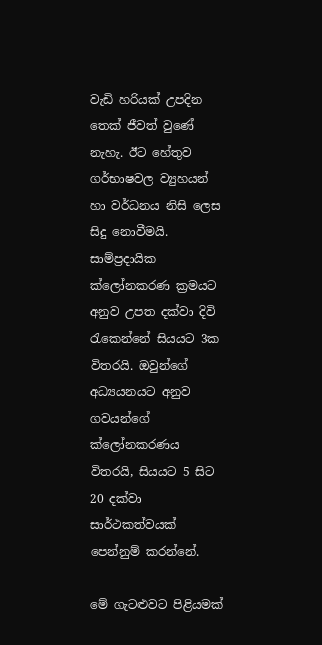වැඩි හරියක් උපදින තෙක් ජීවත් වුණේ නැහැ. ඊට හේතුව ගර්භාෂවල ව්‍යුහයන් හා වර්ධනය නිසි ලෙස සිදු නොවීමයි. සාම්ප්‍රදායික ක්ලෝනකරණ ක්‍රමයට අනුව උපත දක්වා දිවි රැකෙන්නේ සියයට 3ක විතරයි. ඔවුන්ගේ අධ්‍යයනයට අනුව ගවයන්ගේ ක්ලෝනකරණය විතරයි, සියයට 5 සිට 20 දක්වා සාර්ථකත්වයක් පෙන්නුම් කරන්නේ.

මේ ගැටළුවට පිළියමක්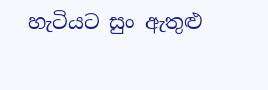හැටියට සුං ඇතුළු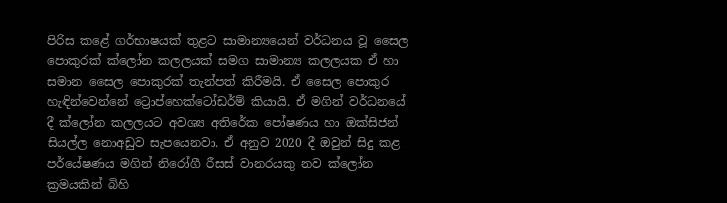පිරිස කළේ ගර්භාෂයක් තුළට සාමාන්‍ය‍යෙන්‍ වර්ධනය වූ සෛල පොකුරක් ක්ලෝන කලලයක් සමග සාමාන්‍ය කලලයක ඒ හා සමාන සෛල පොකුරක් තැන්පත් කිරීමයි. ඒ සෛල පොකුර හැඳින්වෙන්නේ ට්‍රොප්හෙක්ටෝඩර්ම් කියායි. ඒ මගින් වර්ධනයේ දී ක්ලෝන කලලයට අවශ්‍ය අතිරේක පෝෂණය හා ඔක්සිජන් සියල්ල නොඅඩුව සැපයෙනවා. ඒ අනුව 2020 දී ඔවුන් සිදු කළ පර්යේෂණය මගින් නිරෝගී රීසස් වානරයකු නව ක්ලෝන ක්‍රමයකින් බිහි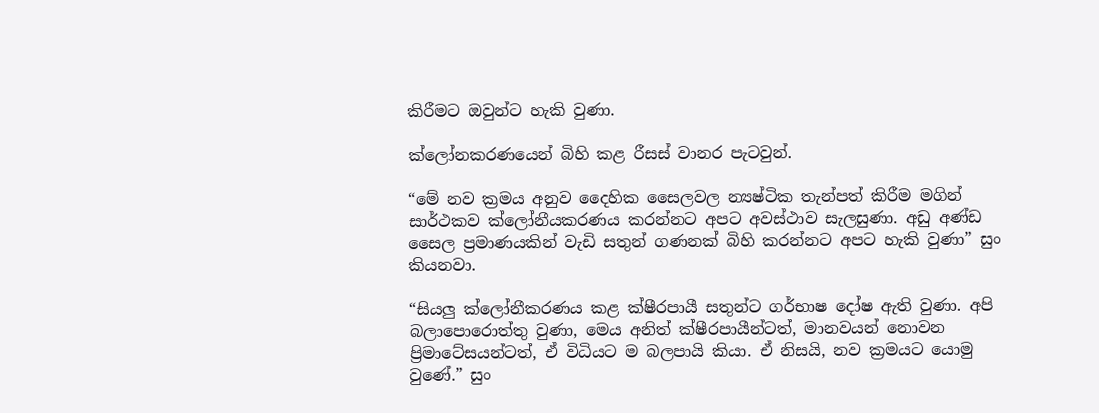කිරීමට ඔවුන්ට හැකි වුණා.

ක්ලෝනකරණයෙන් බිහි කළ රීසස් වානර පැටවුන්.

“මේ නව ක්‍රමය අනුව දෛහික සෛලවල න්‍යෂ්ටික තැන්පත් කිරීම මගින් සාර්ථකව ක්ලෝනීයකරණය කරන්නට අපට අවස්ථාව සැලසුණා. අඩු අණ්ඩ සෛල ප්‍රමාණයකින් වැඩි සතුන් ගණනක් බිහි කරන්නට අපට හැකි වුණා” සුං කියනවා.

“සියලු ක්ලෝනීකරණය කළ ක්ෂීරපායී සතුන්ට ගර්භාෂ දෝෂ ඇති වුණා. අපි බලාපොරොත්තු වුණා, මෙය අනිත් ක්ෂීරපායීන්ටත්, මානවයන් නොවන ප්‍රිමා‍ටේසයන්ටත්, ඒ විධියට ම බලපායි කියා. ඒ නිසයි, නව ක්‍රමයට යොමු වුණේ.” සුං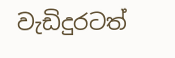වැඩිදුරටත්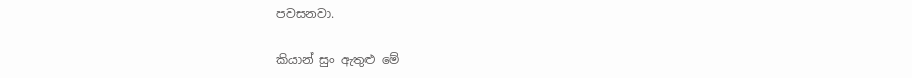පවසනවා.

කියාන් සුං ඇතුළු මේ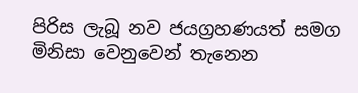පිරිස ලැබූ නව ජයග්‍රහණයත් සමග මිනිසා වෙනුවෙන් තැනෙන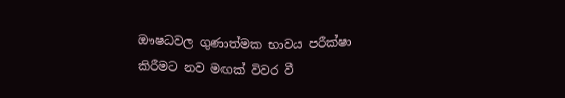ඖෂධවල ගුණාත්මක භාවය පරීක්ෂා කිරීමට නව මඟක් විවර වී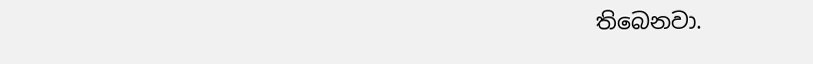තිබෙනවා.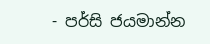- පර්සි ජයමාන්න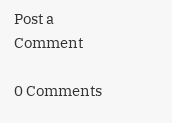Post a Comment

0 Comments